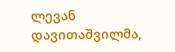ლევან დავითაშვილმა,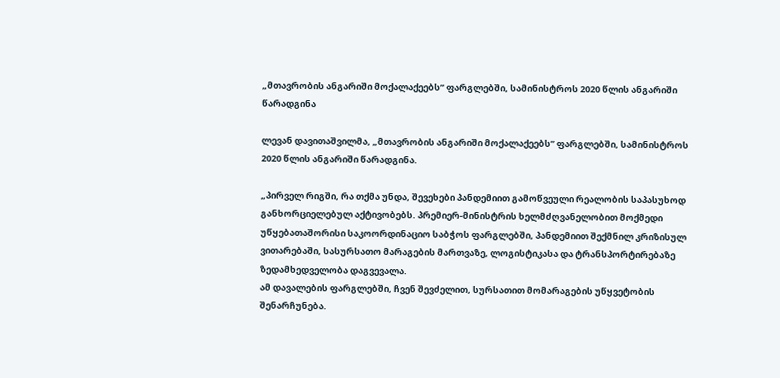„მთავრობის ანგარიში მოქალაქეებს” ფარგლებში, სამინისტროს 2020 წლის ანგარიში წარადგინა

ლევან დავითაშვილმა, „მთავრობის ანგარიში მოქალაქეებს” ფარგლებში, სამინისტროს 2020 წლის ანგარიში წარადგინა.

„პირველ რიგში, რა თქმა უნდა, შევეხები პანდემიით გამოწვეული რეალობის საპასუხოდ განხორციელებულ აქტივობებს. პრემიერ-მინისტრის ხელმძღვანელობით მოქმედი უწყებათაშორისი საკოორდინაციო საბჭოს ფარგლებში, პანდემიით შექმნილ კრიზისულ ვითარებაში, სასურსათო მარაგების მართვაზე, ლოგისტიკასა და ტრანსპორტირებაზე ზედამხედველობა დაგვევალა.
ამ დავალების ფარგლებში, ჩვენ შევძელით, სურსათით მომარაგების უწყვეტობის შენარჩუნება.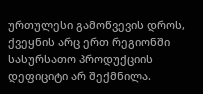ურთულესი გამოწვევის დროს, ქვეყნის არც ერთ რეგიონში სასურსათო პროდუქციის დეფიციტი არ შექმნილა.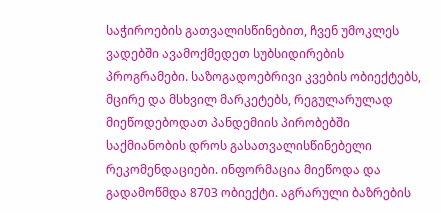საჭიროების გათვალისწინებით, ჩვენ უმოკლეს ვადებში ავამოქმედეთ სუბსიდირების პროგრამები. საზოგადოებრივი კვების ობიექტებს, მცირე და მსხვილ მარკეტებს, რეგულარულად მიეწოდებოდათ პანდემიის პირობებში საქმიანობის დროს გასათვალისწინებელი რეკომენდაციები. ინფორმაცია მიეწოდა და გადამოწმდა 8703 ობიექტი. აგრარული ბაზრების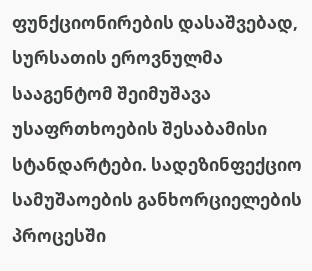ფუნქციონირების დასაშვებად, სურსათის ეროვნულმა სააგენტომ შეიმუშავა უსაფრთხოების შესაბამისი სტანდარტები. სადეზინფექციო სამუშაოების განხორციელების პროცესში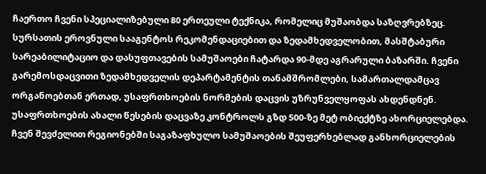ჩაერთო ჩვენი სპეციალიზებული 80 ერთეული ტექნიკა, რომელიც მუშაობდა საზღვრებზეც. სურსათის ეროვნული სააგენტოს რეკომენდაციებით და ზედამხედველობით, მასშტაბური სარეაბილიტაციო და დასუფთავების სამუშაოები ჩატარდა 90-მდე აგრარული ბაზარში. ჩვენი გარემოსდაცვითი ზედამხედველის დეპარტამენტის თანამშრომლები, სამართალდამცავ ორგანოებთან ერთად, უსაფრთხოების ნორმების დაცვის უზრუნველყოფას ახდენდნენ. უსაფრთხოების ახალი წესების დაცვაზე კონტროლს გზდ 500-ზე მეტ ობიექტზე ახორციელებდა. ჩვენ შევძელით რეგიონებში საგაზაფხულო სამუშაოების შეუფერხებლად განხორციელების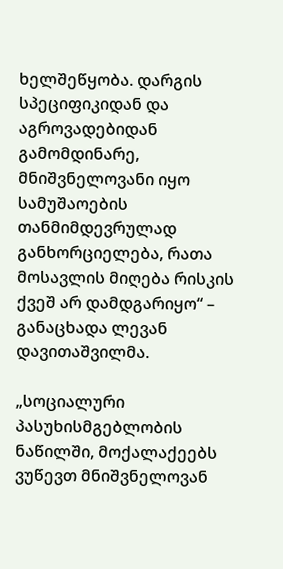ხელშეწყობა. დარგის სპეციფიკიდან და აგროვადებიდან გამომდინარე, მნიშვნელოვანი იყო სამუშაოების თანმიმდევრულად განხორციელება, რათა მოსავლის მიღება რისკის ქვეშ არ დამდგარიყო“ – განაცხადა ლევან დავითაშვილმა.

„სოციალური პასუხისმგებლობის ნაწილში, მოქალაქეებს ვუწევთ მნიშვნელოვან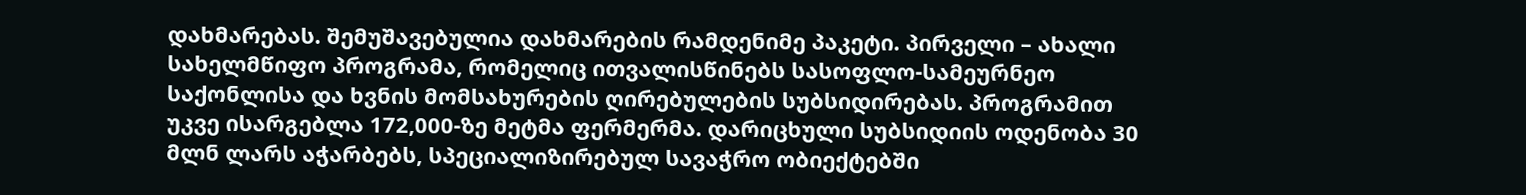დახმარებას. შემუშავებულია დახმარების რამდენიმე პაკეტი. პირველი – ახალი სახელმწიფო პროგრამა, რომელიც ითვალისწინებს სასოფლო-სამეურნეო საქონლისა და ხვნის მომსახურების ღირებულების სუბსიდირებას. პროგრამით უკვე ისარგებლა 172,000-ზე მეტმა ფერმერმა. დარიცხული სუბსიდიის ოდენობა 30 მლნ ლარს აჭარბებს, სპეციალიზირებულ სავაჭრო ობიექტებში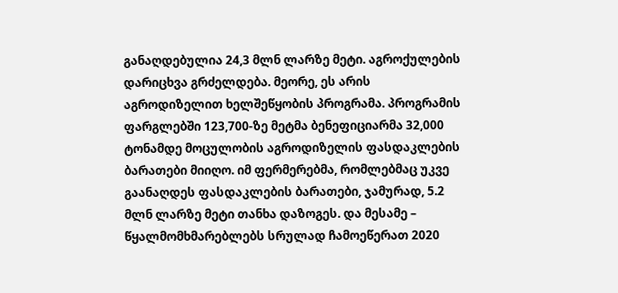განაღდებულია 24,3 მლნ ლარზე მეტი. აგროქულების დარიცხვა გრძელდება. მეორე, ეს არის აგროდიზელით ხელშეწყობის პროგრამა. პროგრამის ფარგლებში 123,700-ზე მეტმა ბენეფიციარმა 32,000 ტონამდე მოცულობის აგროდიზელის ფასდაკლების ბარათები მიიღო. იმ ფერმერებმა, რომლებმაც უკვე გაანაღდეს ფასდაკლების ბარათები, ჯამურად, 5.2 მლნ ლარზე მეტი თანხა დაზოგეს. და მესამე – წყალმომხმარებლებს სრულად ჩამოეწერათ 2020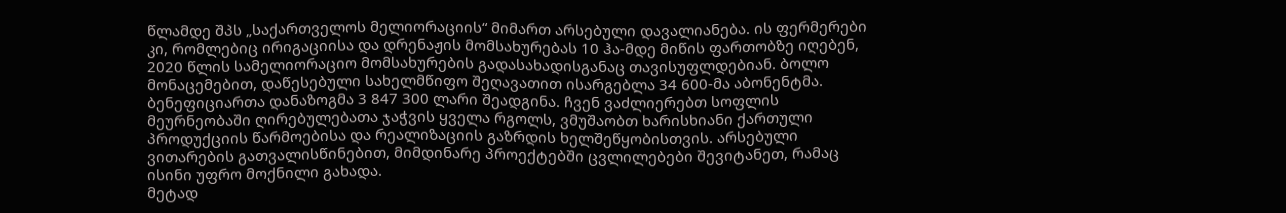წლამდე შპს „საქართველოს მელიორაციის“ მიმართ არსებული დავალიანება. ის ფერმერები კი, რომლებიც ირიგაციისა და დრენაჟის მომსახურებას 10 ჰა-მდე მიწის ფართობზე იღებენ, 2020 წლის სამელიორაციო მომსახურების გადასახადისგანაც თავისუფლდებიან. ბოლო მონაცემებით, დაწესებული სახელმწიფო შეღავათით ისარგებლა 34 600-მა აბონენტმა. ბენეფიციართა დანაზოგმა 3 847 300 ლარი შეადგინა. ჩვენ ვაძლიერებთ სოფლის მეურნეობაში ღირებულებათა ჯაჭვის ყველა რგოლს, ვმუშაობთ ხარისხიანი ქართული პროდუქციის წარმოებისა და რეალიზაციის გაზრდის ხელშეწყობისთვის. არსებული ვითარების გათვალისწინებით, მიმდინარე პროექტებში ცვლილებები შევიტანეთ, რამაც ისინი უფრო მოქნილი გახადა.
მეტად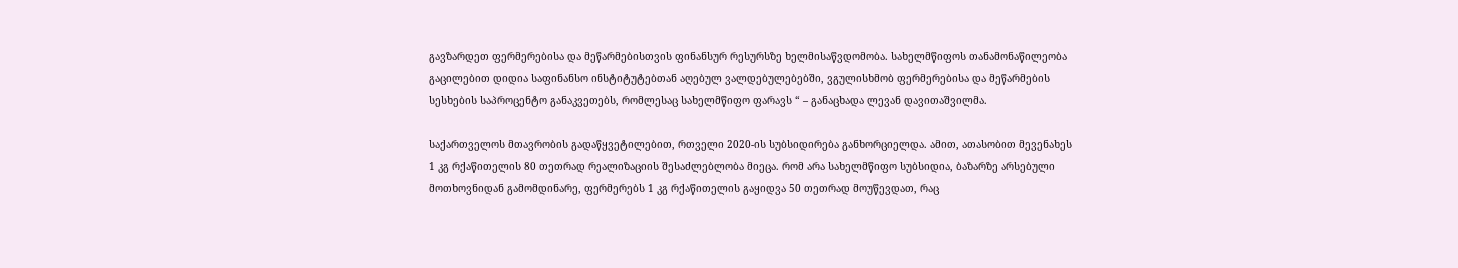გავზარდეთ ფერმერებისა და მეწარმებისთვის ფინანსურ რესურსზე ხელმისაწვდომობა. სახელმწიფოს თანამონაწილეობა გაცილებით დიდია საფინანსო ინსტიტუტებთან აღებულ ვალდებულებებში, ვგულისხმობ ფერმერებისა და მეწარმების სესხების საპროცენტო განაკვეთებს, რომლესაც სახელმწიფო ფარავს “ – განაცხადა ლევან დავითაშვილმა.

საქართველოს მთავრობის გადაწყვეტილებით, რთველი 2020-ის სუბსიდირება განხორციელდა. ამით, ათასობით მევენახეს 1 კგ რქაწითელის 80 თეთრად რეალიზაციის შესაძლებლობა მიეცა. რომ არა სახელმწიფო სუბსიდია, ბაზარზე არსებული მოთხოვნიდან გამომდინარე, ფერმერებს 1 კგ რქაწითელის გაყიდვა 50 თეთრად მოუწევდათ, რაც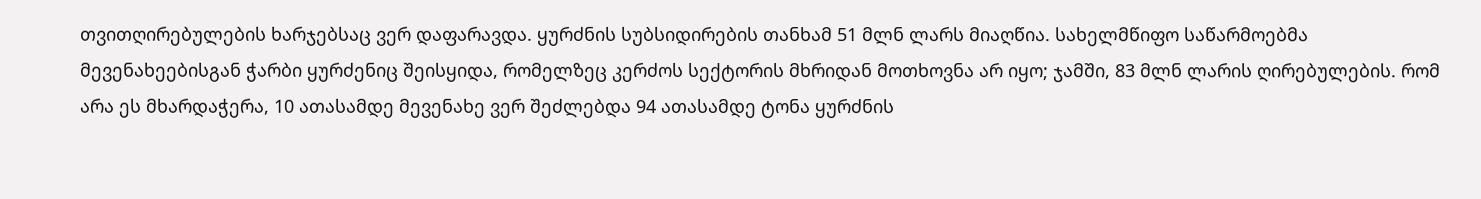თვითღირებულების ხარჯებსაც ვერ დაფარავდა. ყურძნის სუბსიდირების თანხამ 51 მლნ ლარს მიაღწია. სახელმწიფო საწარმოებმა მევენახეებისგან ჭარბი ყურძენიც შეისყიდა, რომელზეც კერძოს სექტორის მხრიდან მოთხოვნა არ იყო; ჯამში, 83 მლნ ლარის ღირებულების. რომ არა ეს მხარდაჭერა, 10 ათასამდე მევენახე ვერ შეძლებდა 94 ათასამდე ტონა ყურძნის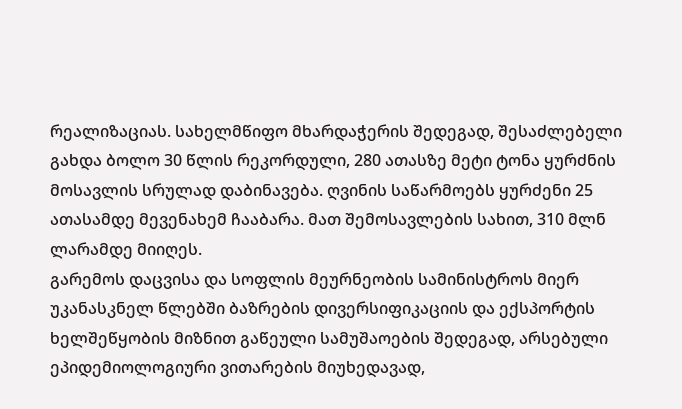რეალიზაციას. სახელმწიფო მხარდაჭერის შედეგად, შესაძლებელი გახდა ბოლო 30 წლის რეკორდული, 280 ათასზე მეტი ტონა ყურძნის მოსავლის სრულად დაბინავება. ღვინის საწარმოებს ყურძენი 25 ათასამდე მევენახემ ჩააბარა. მათ შემოსავლების სახით, 310 მლნ ლარამდე მიიღეს.
გარემოს დაცვისა და სოფლის მეურნეობის სამინისტროს მიერ უკანასკნელ წლებში ბაზრების დივერსიფიკაციის და ექსპორტის ხელშეწყობის მიზნით გაწეული სამუშაოების შედეგად, არსებული ეპიდემიოლოგიური ვითარების მიუხედავად,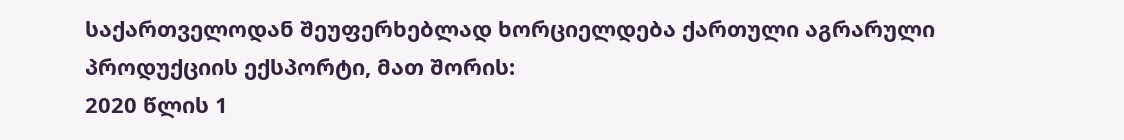საქართველოდან შეუფერხებლად ხორციელდება ქართული აგრარული პროდუქციის ექსპორტი, მათ შორის:
2020 წლის 1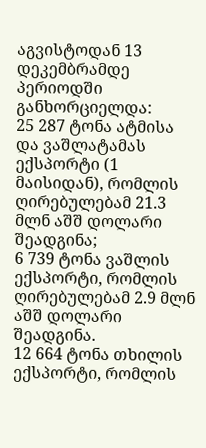აგვისტოდან 13 დეკემბრამდე პერიოდში განხორციელდა:
25 287 ტონა ატმისა და ვაშლატამას ექსპორტი (1 მაისიდან), რომლის ღირებულებამ 21.3 მლნ აშშ დოლარი შეადგინა;
6 739 ტონა ვაშლის ექსპორტი, რომლის ღირებულებამ 2.9 მლნ აშშ დოლარი შეადგინა.
12 664 ტონა თხილის ექსპორტი, რომლის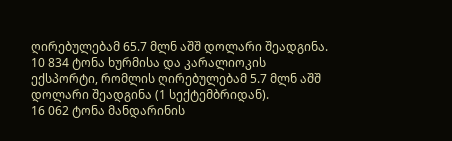ღირებულებამ 65.7 მლნ აშშ დოლარი შეადგინა.
10 834 ტონა ხურმისა და კარალიოკის ექსპორტი, რომლის ღირებულებამ 5.7 მლნ აშშ დოლარი შეადგინა (1 სექტემბრიდან).
16 062 ტონა მანდარინის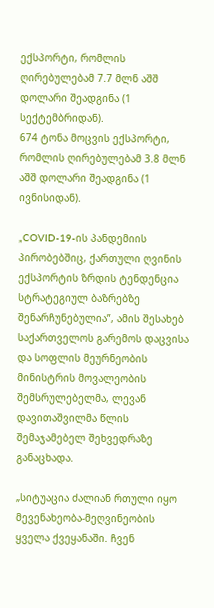ექსპორტი, რომლის ღირებულებამ 7.7 მლნ აშშ დოლარი შეადგინა (1 სექტემბრიდან).
674 ტონა მოცვის ექსპორტი, რომლის ღირებულებამ 3.8 მლნ აშშ დოლარი შეადგინა (1 ივნისიდან).

„COVID-19-ის პანდემიის პირობებშიც, ქართული ღვინის ექსპორტის ზრდის ტენდენცია სტრატეგიულ ბაზრებზე შენარჩუნებულია”, ამის შესახებ საქართველოს გარემოს დაცვისა და სოფლის მეურნეობის მინისტრის მოვალეობის შემსრულებელმა, ლევან დავითაშვილმა წლის შემაჯამებელ შეხვედრაზე განაცხადა.

„სიტუაცია ძალიან რთული იყო მევენახეობა-მეღვინეობის ყველა ქვეყანაში. ჩვენ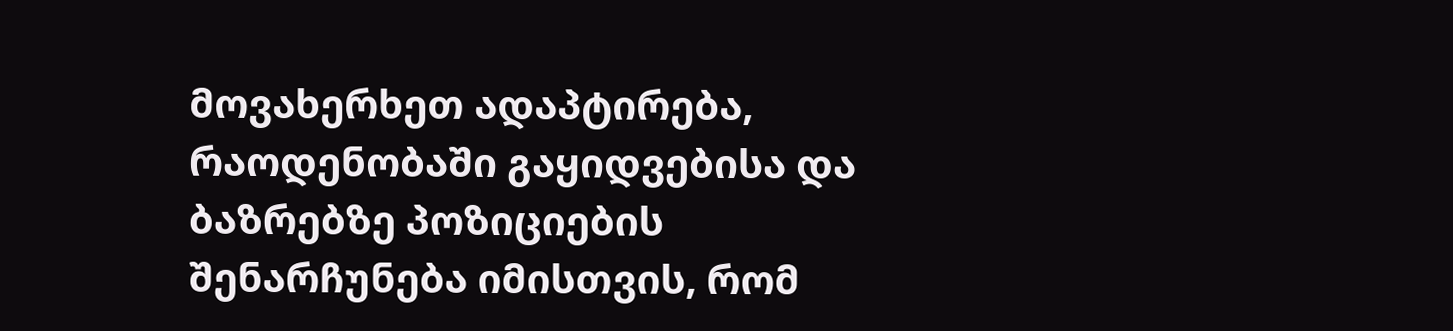მოვახერხეთ ადაპტირება, რაოდენობაში გაყიდვებისა და ბაზრებზე პოზიციების შენარჩუნება იმისთვის, რომ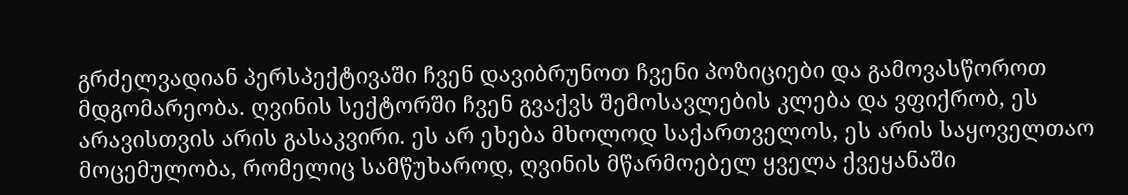გრძელვადიან პერსპექტივაში ჩვენ დავიბრუნოთ ჩვენი პოზიციები და გამოვასწოროთ მდგომარეობა. ღვინის სექტორში ჩვენ გვაქვს შემოსავლების კლება და ვფიქრობ, ეს არავისთვის არის გასაკვირი. ეს არ ეხება მხოლოდ საქართველოს, ეს არის საყოველთაო მოცემულობა, რომელიც სამწუხაროდ, ღვინის მწარმოებელ ყველა ქვეყანაში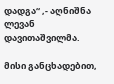დადგა“ ,- აღნიშნა ლევან დავითაშვილმა.

მისი განცხადებით,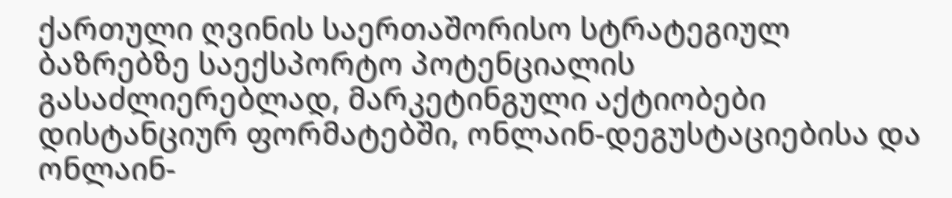ქართული ღვინის საერთაშორისო სტრატეგიულ ბაზრებზე საექსპორტო პოტენციალის გასაძლიერებლად, მარკეტინგული აქტიობები დისტანციურ ფორმატებში, ონლაინ-დეგუსტაციებისა და ონლაინ-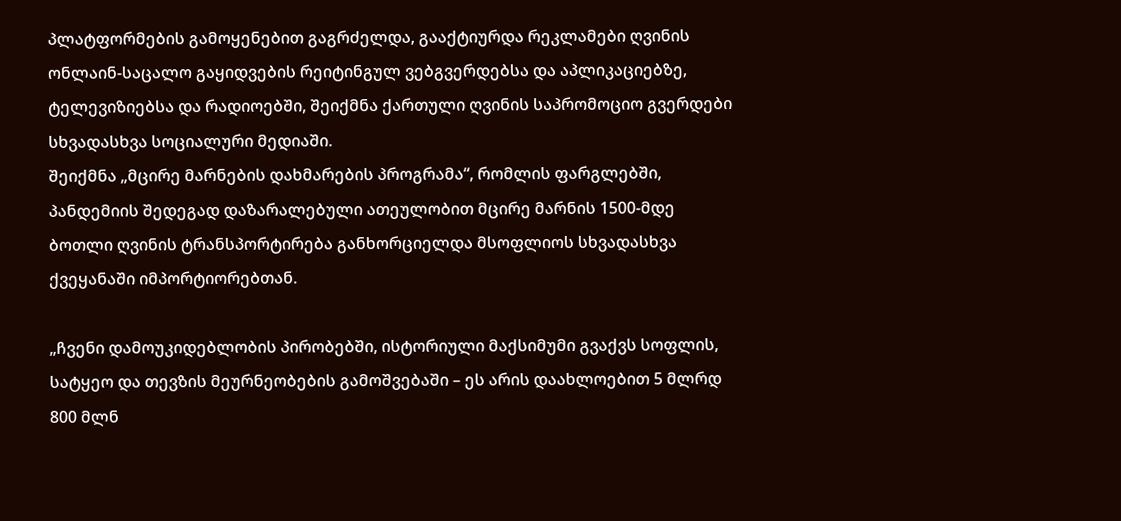პლატფორმების გამოყენებით გაგრძელდა, გააქტიურდა რეკლამები ღვინის ონლაინ-საცალო გაყიდვების რეიტინგულ ვებგვერდებსა და აპლიკაციებზე, ტელევიზიებსა და რადიოებში, შეიქმნა ქართული ღვინის საპრომოციო გვერდები სხვადასხვა სოციალური მედიაში.
შეიქმნა „მცირე მარნების დახმარების პროგრამა“, რომლის ფარგლებში, პანდემიის შედეგად დაზარალებული ათეულობით მცირე მარნის 1500-მდე ბოთლი ღვინის ტრანსპორტირება განხორციელდა მსოფლიოს სხვადასხვა ქვეყანაში იმპორტიორებთან.

„ჩვენი დამოუკიდებლობის პირობებში, ისტორიული მაქსიმუმი გვაქვს სოფლის, სატყეო და თევზის მეურნეობების გამოშვებაში – ეს არის დაახლოებით 5 მლრდ 800 მლნ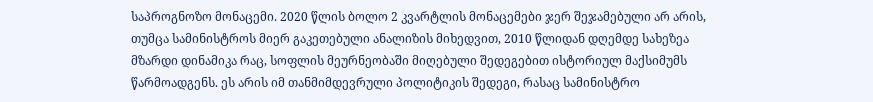საპროგნოზო მონაცემი. 2020 წლის ბოლო 2 კვარტლის მონაცემები ჯერ შეჯამებული არ არის, თუმცა სამინისტროს მიერ გაკეთებული ანალიზის მიხედვით, 2010 წლიდან დღემდე სახეზეა მზარდი დინამიკა რაც, სოფლის მეურნეობაში მიღებული შედეგებით ისტორიულ მაქსიმუმს წარმოადგენს. ეს არის იმ თანმიმდევრული პოლიტიკის შედეგი, რასაც სამინისტრო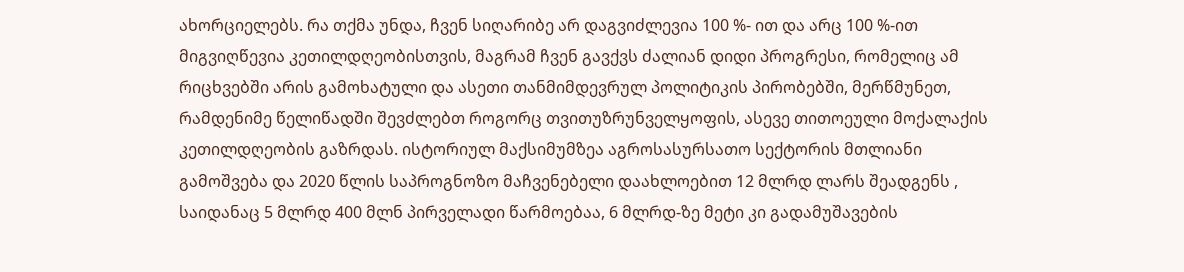ახორციელებს. რა თქმა უნდა, ჩვენ სიღარიბე არ დაგვიძლევია 100 %- ით და არც 100 %-ით მიგვიღწევია კეთილდღეობისთვის, მაგრამ ჩვენ გავქვს ძალიან დიდი პროგრესი, რომელიც ამ რიცხვებში არის გამოხატული და ასეთი თანმიმდევრულ პოლიტიკის პირობებში, მერწმუნეთ, რამდენიმე წელიწადში შევძლებთ როგორც თვითუზრუნველყოფის, ასევე თითოეული მოქალაქის კეთილდღეობის გაზრდას. ისტორიულ მაქსიმუმზეა აგროსასურსათო სექტორის მთლიანი გამოშვება და 2020 წლის საპროგნოზო მაჩვენებელი დაახლოებით 12 მლრდ ლარს შეადგენს , საიდანაც 5 მლრდ 400 მლნ პირველადი წარმოებაა, 6 მლრდ-ზე მეტი კი გადამუშავების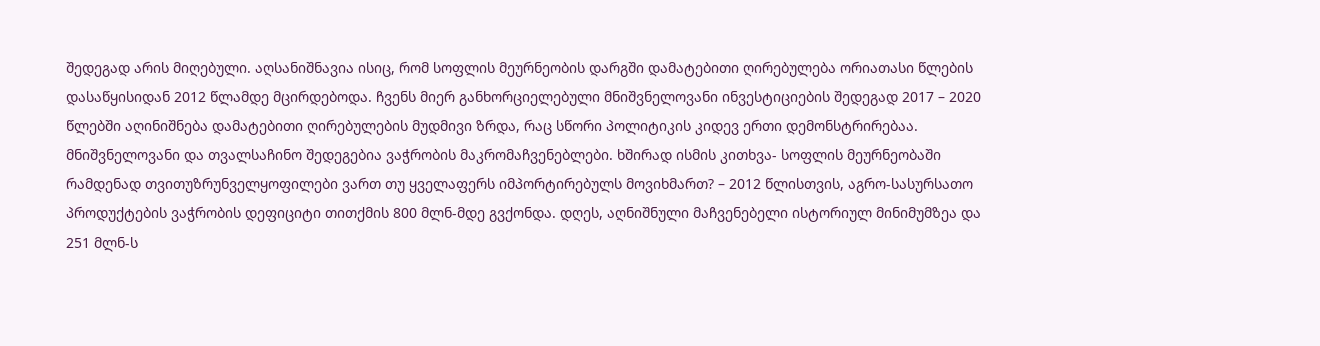შედეგად არის მიღებული. აღსანიშნავია ისიც, რომ სოფლის მეურნეობის დარგში დამატებითი ღირებულება ორიათასი წლების დასაწყისიდან 2012 წლამდე მცირდებოდა. ჩვენს მიერ განხორციელებული მნიშვნელოვანი ინვესტიციების შედეგად 2017 – 2020 წლებში აღინიშნება დამატებითი ღირებულების მუდმივი ზრდა, რაც სწორი პოლიტიკის კიდევ ერთი დემონსტრირებაა. მნიშვნელოვანი და თვალსაჩინო შედეგებია ვაჭრობის მაკრომაჩვენებლები. ხშირად ისმის კითხვა- სოფლის მეურნეობაში რამდენად თვითუზრუნველყოფილები ვართ თუ ყველაფერს იმპორტირებულს მოვიხმართ? – 2012 წლისთვის, აგრო-სასურსათო პროდუქტების ვაჭრობის დეფიციტი თითქმის 800 მლნ-მდე გვქონდა. დღეს, აღნიშნული მაჩვენებელი ისტორიულ მინიმუმზეა და 251 მლნ-ს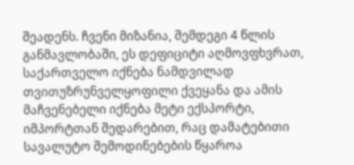შეადენს. ჩვენი მიზანია, შემდეგი 4 წლის განმავლობაში, ეს დეფიციტი აღმოვფხვრათ, საქართველო იქნება ნამდვილად თვითუზრუნველყოფილი ქვეყანა და ამის მაჩვენებელი იქნება მეტი ექსპორტი, იმპორტთან შედარებით, რაც დამატებითი სავალუტო შემოდინებების წყაროა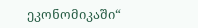ეკონომიკაში“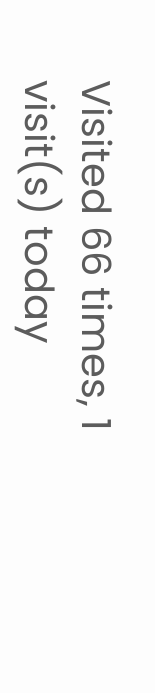Visited 66 times, 1 visit(s) today